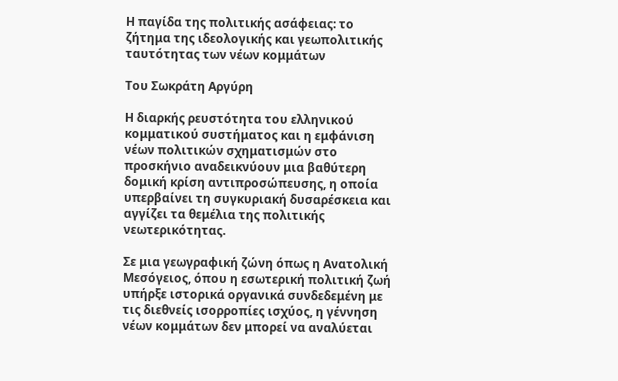Η παγίδα της πολιτικής ασάφειας: το ζήτημα της ιδεολογικής και γεωπολιτικής ταυτότητας των νέων κομμάτων

Του Σωκράτη Αργύρη

Η διαρκής ρευστότητα του ελληνικού κομματικού συστήματος και η εμφάνιση νέων πολιτικών σχηματισμών στο προσκήνιο αναδεικνύουν μια βαθύτερη δομική κρίση αντιπροσώπευσης, η οποία υπερβαίνει τη συγκυριακή δυσαρέσκεια και αγγίζει τα θεμέλια της πολιτικής νεωτερικότητας.

Σε μια γεωγραφική ζώνη όπως η Ανατολική Μεσόγειος, όπου η εσωτερική πολιτική ζωή υπήρξε ιστορικά οργανικά συνδεδεμένη με τις διεθνείς ισορροπίες ισχύος, η γέννηση νέων κομμάτων δεν μπορεί να αναλύεται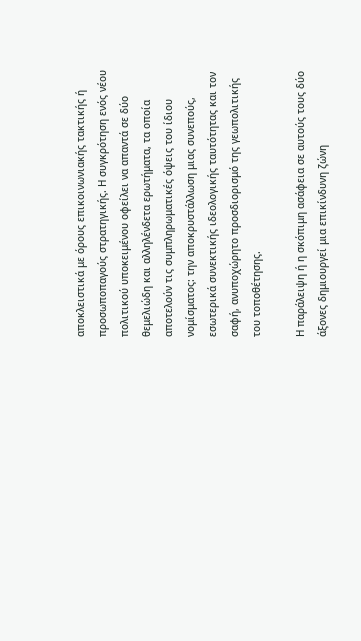αποκλειστικά με όρους επικοινωνιακής τακτικής ή προσωποπαγούς στρατηγικής. Η συγκρότηση ενός νέου πολιτικού υποκειμένου οφείλει να απαντά σε δύο θεμελιώδη και αλληλένδετα ερωτήματα, τα οποία αποτελούν τις συμπληρωματικές όψεις του ίδιου νομίσματος: την αποκρυστάλλωση μιας συνεπούς, εσωτερικά συνεκτικής ιδεολογικής ταυτότητας και τον σαφή, ανυποχώρητο προσδιορισμό της γεωπολιτικής του τοποθέτησης.

Η παράλειψη ή η σκόπιμη ασάφεια σε αυτούς τους δύο άξονες δημιουργεί μια επικίνδυνη ζώνη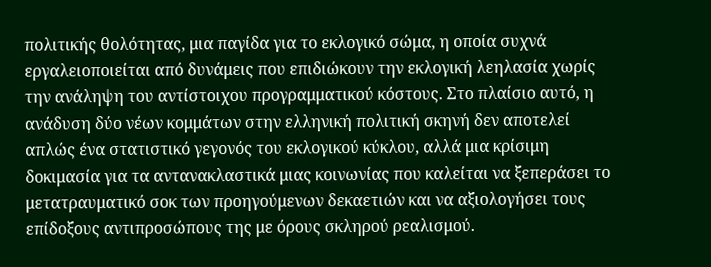πολιτικής θολότητας, μια παγίδα για το εκλογικό σώμα, η οποία συχνά εργαλειοποιείται από δυνάμεις που επιδιώκουν την εκλογική λεηλασία χωρίς την ανάληψη του αντίστοιχου προγραμματικού κόστους. Στο πλαίσιο αυτό, η ανάδυση δύο νέων κομμάτων στην ελληνική πολιτική σκηνή δεν αποτελεί απλώς ένα στατιστικό γεγονός του εκλογικού κύκλου, αλλά μια κρίσιμη δοκιμασία για τα αντανακλαστικά μιας κοινωνίας που καλείται να ξεπεράσει το μετατραυματικό σοκ των προηγούμενων δεκαετιών και να αξιολογήσει τους επίδοξους αντιπροσώπους της με όρους σκληρού ρεαλισμού.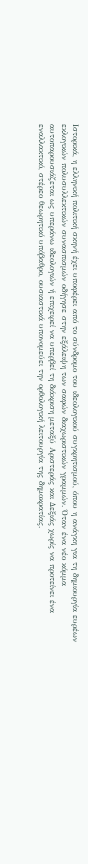Ιστορικά, η ελληνική πολιτική σκηνή έχει υποφέρει από το σύνδρομο του ιδεολογικού συγκρητισμού, όπου η ανάγκη για τη δημιουργία ευρέων εκλογικών πολυσυλλεκτικών συνασπισμών οδήγησε στην εξάλειψη των σαφών διαχωριστικών γραμμών. Όταν ένα νέο κόμμα αυτοπαρουσιάζεται ως υπεράνω ιδεολογιών ή επιχειρεί να υπερβεί τη διάκριση μεταξύ Αριστεράς και Δεξιάς χωρίς να προτείνει ένα εναλλακτικό, στέρεο θεωρητικό υπόβαθρο, ουσιαστικά υπονομεύει την ορθολογική λειτουργία της δημοκρατίας.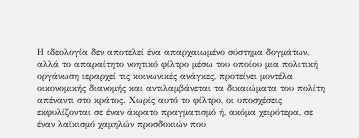Η ιδεολογία δεν αποτελεί ένα απαρχαιωμένο σύστημα δογμάτων, αλλά το απαραίτητο νοητικό φίλτρο μέσω του οποίου μια πολιτική οργάνωση ιεραρχεί τις κοινωνικές ανάγκες, προτείνει μοντέλα οικονομικής διανομής και αντιλαμβάνεται τα δικαιώματα του πολίτη απέναντι στο κράτος. Χωρίς αυτό το φίλτρο, οι υποσχέσεις εκφυλίζονται σε έναν άκρατο πραγματισμό ή, ακόμα χειρότερα, σε έναν λαϊκισμό χαμηλών προσδοκιών που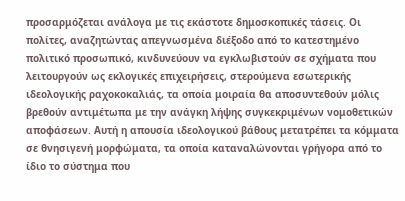προσαρμόζεται ανάλογα με τις εκάστοτε δημοσκοπικές τάσεις. Οι πολίτες, αναζητώντας απεγνωσμένα διέξοδο από το κατεστημένο πολιτικό προσωπικό, κινδυνεύουν να εγκλωβιστούν σε σχήματα που λειτουργούν ως εκλογικές επιχειρήσεις, στερούμενα εσωτερικής ιδεολογικής ραχοκοκαλιάς, τα οποία μοιραία θα αποσυντεθούν μόλις βρεθούν αντιμέτωπα με την ανάγκη λήψης συγκεκριμένων νομοθετικών αποφάσεων. Αυτή η απουσία ιδεολογικού βάθους μετατρέπει τα κόμματα σε θνησιγενή μορφώματα, τα οποία καταναλώνονται γρήγορα από το ίδιο το σύστημα που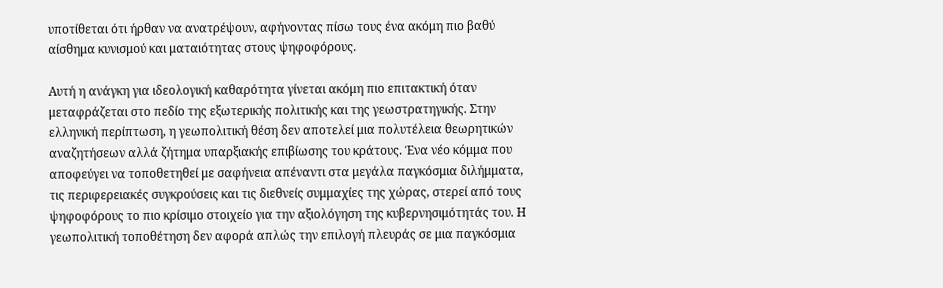υποτίθεται ότι ήρθαν να ανατρέψουν, αφήνοντας πίσω τους ένα ακόμη πιο βαθύ αίσθημα κυνισμού και ματαιότητας στους ψηφοφόρους.

Αυτή η ανάγκη για ιδεολογική καθαρότητα γίνεται ακόμη πιο επιτακτική όταν μεταφράζεται στο πεδίο της εξωτερικής πολιτικής και της γεωστρατηγικής. Στην ελληνική περίπτωση, η γεωπολιτική θέση δεν αποτελεί μια πολυτέλεια θεωρητικών αναζητήσεων αλλά ζήτημα υπαρξιακής επιβίωσης του κράτους. Ένα νέο κόμμα που αποφεύγει να τοποθετηθεί με σαφήνεια απέναντι στα μεγάλα παγκόσμια διλήμματα, τις περιφερειακές συγκρούσεις και τις διεθνείς συμμαχίες της χώρας, στερεί από τους ψηφοφόρους το πιο κρίσιμο στοιχείο για την αξιολόγηση της κυβερνησιμότητάς του. Η γεωπολιτική τοποθέτηση δεν αφορά απλώς την επιλογή πλευράς σε μια παγκόσμια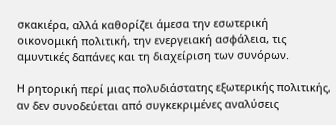σκακιέρα, αλλά καθορίζει άμεσα την εσωτερική οικονομική πολιτική, την ενεργειακή ασφάλεια, τις αμυντικές δαπάνες και τη διαχείριση των συνόρων.

Η ρητορική περί μιας πολυδιάστατης εξωτερικής πολιτικής, αν δεν συνοδεύεται από συγκεκριμένες αναλύσεις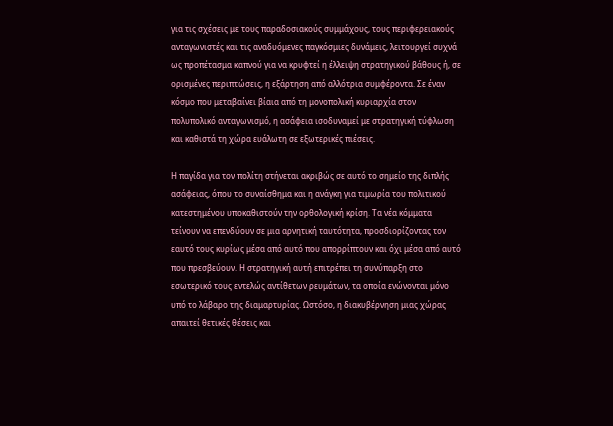για τις σχέσεις με τους παραδοσιακούς συμμάχους, τους περιφερειακούς ανταγωνιστές και τις αναδυόμενες παγκόσμιες δυνάμεις, λειτουργεί συχνά ως προπέτασμα καπνού για να κρυφτεί η έλλειψη στρατηγικού βάθους ή, σε ορισμένες περιπτώσεις, η εξάρτηση από αλλότρια συμφέροντα. Σε έναν κόσμο που μεταβαίνει βίαια από τη μονοπολική κυριαρχία στον πολυπολικό ανταγωνισμό, η ασάφεια ισοδυναμεί με στρατηγική τύφλωση και καθιστά τη χώρα ευάλωτη σε εξωτερικές πιέσεις.

Η παγίδα για τον πολίτη στήνεται ακριβώς σε αυτό το σημείο της διπλής ασάφειας, όπου το συναίσθημα και η ανάγκη για τιμωρία του πολιτικού κατεστημένου υποκαθιστούν την ορθολογική κρίση. Τα νέα κόμματα τείνουν να επενδύουν σε μια αρνητική ταυτότητα, προσδιορίζοντας τον εαυτό τους κυρίως μέσα από αυτό που απορρίπτουν και όχι μέσα από αυτό που πρεσβεύουν. Η στρατηγική αυτή επιτρέπει τη συνύπαρξη στο εσωτερικό τους εντελώς αντίθετων ρευμάτων, τα οποία ενώνονται μόνο υπό το λάβαρο της διαμαρτυρίας. Ωστόσο, η διακυβέρνηση μιας χώρας απαιτεί θετικές θέσεις και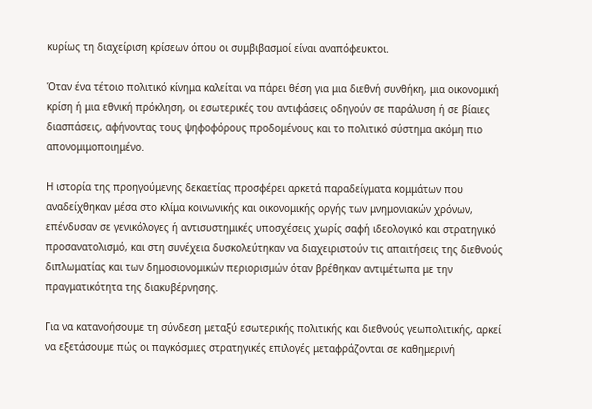κυρίως τη διαχείριση κρίσεων όπου οι συμβιβασμοί είναι αναπόφευκτοι.

Όταν ένα τέτοιο πολιτικό κίνημα καλείται να πάρει θέση για μια διεθνή συνθήκη, μια οικονομική κρίση ή μια εθνική πρόκληση, οι εσωτερικές του αντιφάσεις οδηγούν σε παράλυση ή σε βίαιες διασπάσεις, αφήνοντας τους ψηφοφόρους προδομένους και το πολιτικό σύστημα ακόμη πιο απονομιμοποιημένο.

Η ιστορία της προηγούμενης δεκαετίας προσφέρει αρκετά παραδείγματα κομμάτων που αναδείχθηκαν μέσα στο κλίμα κοινωνικής και οικονομικής οργής των μνημονιακών χρόνων, επένδυσαν σε γενικόλογες ή αντισυστημικές υποσχέσεις χωρίς σαφή ιδεολογικό και στρατηγικό προσανατολισμό, και στη συνέχεια δυσκολεύτηκαν να διαχειριστούν τις απαιτήσεις της διεθνούς διπλωματίας και των δημοσιονομικών περιορισμών όταν βρέθηκαν αντιμέτωπα με την πραγματικότητα της διακυβέρνησης.

Για να κατανοήσουμε τη σύνδεση μεταξύ εσωτερικής πολιτικής και διεθνούς γεωπολιτικής, αρκεί να εξετάσουμε πώς οι παγκόσμιες στρατηγικές επιλογές μεταφράζονται σε καθημερινή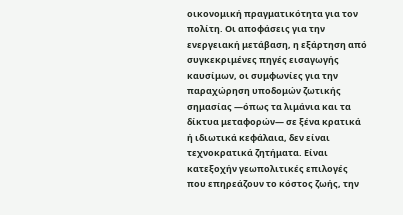οικονομική πραγματικότητα για τον πολίτη. Οι αποφάσεις για την ενεργειακή μετάβαση, η εξάρτηση από συγκεκριμένες πηγές εισαγωγής καυσίμων, οι συμφωνίες για την παραχώρηση υποδομών ζωτικής σημασίας —όπως τα λιμάνια και τα δίκτυα μεταφορών— σε ξένα κρατικά ή ιδιωτικά κεφάλαια, δεν είναι τεχνοκρατικά ζητήματα. Είναι κατεξοχήν γεωπολιτικές επιλογές που επηρεάζουν το κόστος ζωής, την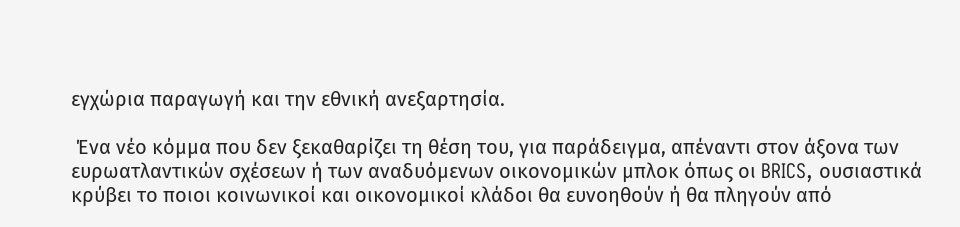εγχώρια παραγωγή και την εθνική ανεξαρτησία.

 Ένα νέο κόμμα που δεν ξεκαθαρίζει τη θέση του, για παράδειγμα, απέναντι στον άξονα των ευρωατλαντικών σχέσεων ή των αναδυόμενων οικονομικών μπλοκ όπως οι BRICS, ουσιαστικά κρύβει το ποιοι κοινωνικοί και οικονομικοί κλάδοι θα ευνοηθούν ή θα πληγούν από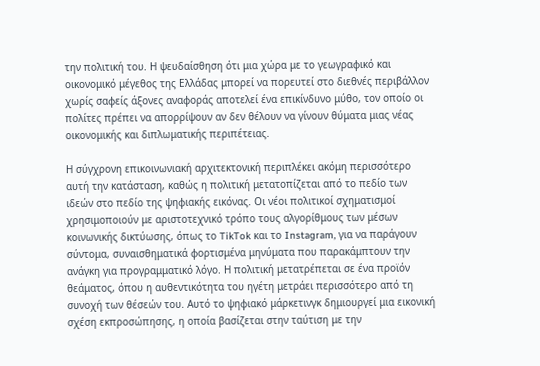την πολιτική του. Η ψευδαίσθηση ότι μια χώρα με το γεωγραφικό και οικονομικό μέγεθος της Ελλάδας μπορεί να πορευτεί στο διεθνές περιβάλλον χωρίς σαφείς άξονες αναφοράς αποτελεί ένα επικίνδυνο μύθο, τον οποίο οι πολίτες πρέπει να απορρίψουν αν δεν θέλουν να γίνουν θύματα μιας νέας οικονομικής και διπλωματικής περιπέτειας.

Η σύγχρονη επικοινωνιακή αρχιτεκτονική περιπλέκει ακόμη περισσότερο αυτή την κατάσταση, καθώς η πολιτική μετατοπίζεται από το πεδίο των ιδεών στο πεδίο της ψηφιακής εικόνας. Οι νέοι πολιτικοί σχηματισμοί χρησιμοποιούν με αριστοτεχνικό τρόπο τους αλγορίθμους των μέσων κοινωνικής δικτύωσης, όπως το TikTok και το Instagram, για να παράγουν σύντομα, συναισθηματικά φορτισμένα μηνύματα που παρακάμπτουν την ανάγκη για προγραμματικό λόγο. Η πολιτική μετατρέπεται σε ένα προϊόν θεάματος, όπου η αυθεντικότητα του ηγέτη μετράει περισσότερο από τη συνοχή των θέσεών του. Αυτό το ψηφιακό μάρκετινγκ δημιουργεί μια εικονική σχέση εκπροσώπησης, η οποία βασίζεται στην ταύτιση με την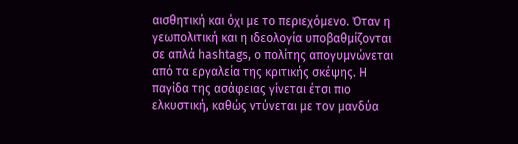αισθητική και όχι με το περιεχόμενο. Όταν η γεωπολιτική και η ιδεολογία υποβαθμίζονται σε απλά hashtags, ο πολίτης απογυμνώνεται από τα εργαλεία της κριτικής σκέψης. Η παγίδα της ασάφειας γίνεται έτσι πιο ελκυστική, καθώς ντύνεται με τον μανδύα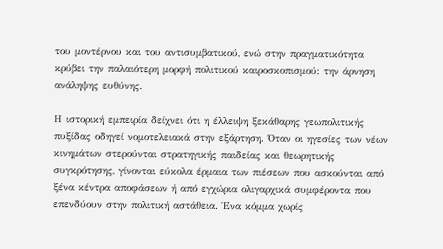του μοντέρνου και του αντισυμβατικού, ενώ στην πραγματικότητα κρύβει την παλαιότερη μορφή πολιτικού καιροσκοπισμού: την άρνηση ανάληψης ευθύνης.

Η ιστορική εμπειρία δείχνει ότι η έλλειψη ξεκάθαρης γεωπολιτικής πυξίδας οδηγεί νομοτελειακά στην εξάρτηση. Όταν οι ηγεσίες των νέων κινημάτων στερούνται στρατηγικής παιδείας και θεωρητικής συγκρότησης, γίνονται εύκολα έρμαια των πιέσεων που ασκούνται από ξένα κέντρα αποφάσεων ή από εγχώρια ολιγαρχικά συμφέροντα που επενδύουν στην πολιτική αστάθεια. Ένα κόμμα χωρίς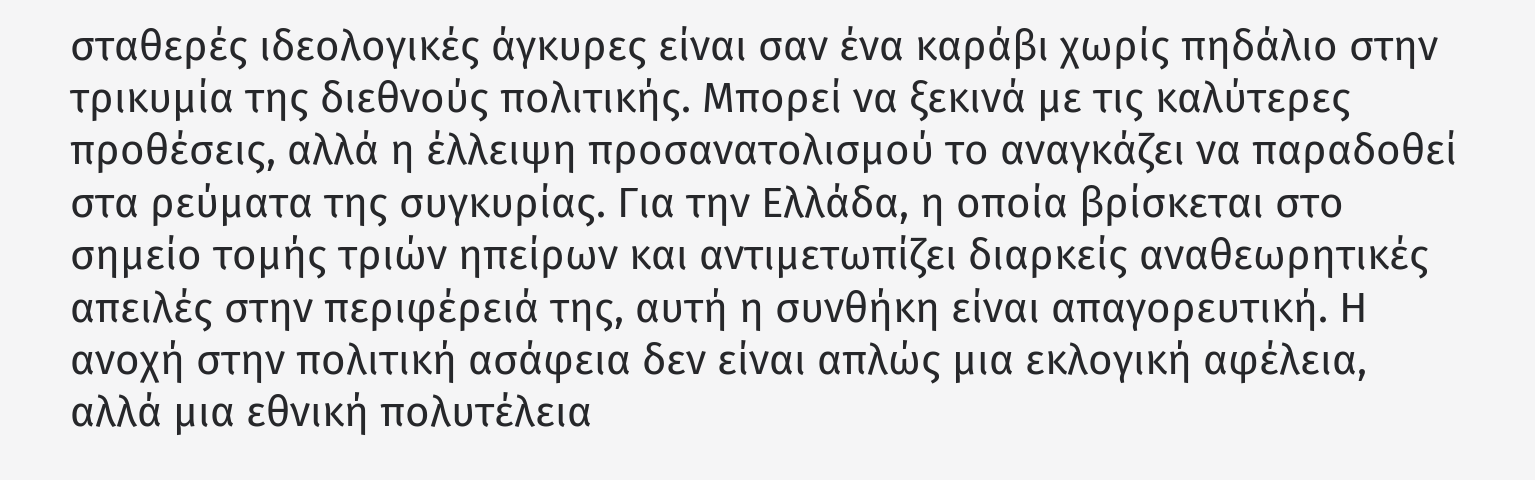σταθερές ιδεολογικές άγκυρες είναι σαν ένα καράβι χωρίς πηδάλιο στην τρικυμία της διεθνούς πολιτικής. Μπορεί να ξεκινά με τις καλύτερες προθέσεις, αλλά η έλλειψη προσανατολισμού το αναγκάζει να παραδοθεί στα ρεύματα της συγκυρίας. Για την Ελλάδα, η οποία βρίσκεται στο σημείο τομής τριών ηπείρων και αντιμετωπίζει διαρκείς αναθεωρητικές απειλές στην περιφέρειά της, αυτή η συνθήκη είναι απαγορευτική. Η ανοχή στην πολιτική ασάφεια δεν είναι απλώς μια εκλογική αφέλεια, αλλά μια εθνική πολυτέλεια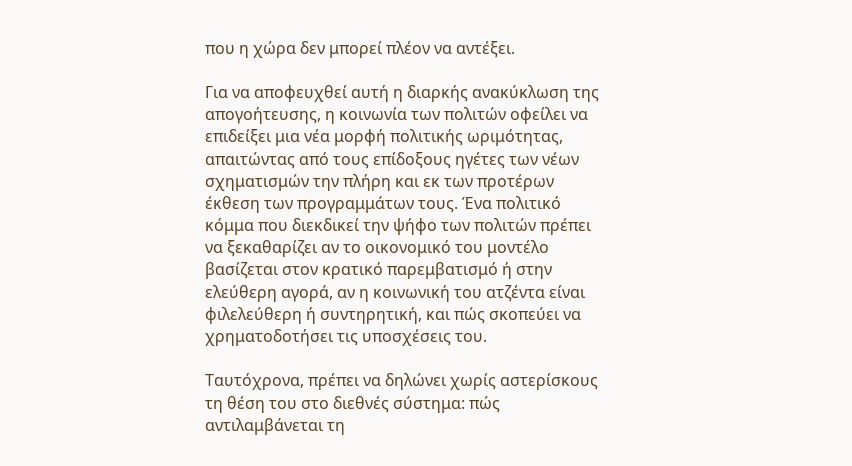που η χώρα δεν μπορεί πλέον να αντέξει.

Για να αποφευχθεί αυτή η διαρκής ανακύκλωση της απογοήτευσης, η κοινωνία των πολιτών οφείλει να επιδείξει μια νέα μορφή πολιτικής ωριμότητας, απαιτώντας από τους επίδοξους ηγέτες των νέων σχηματισμών την πλήρη και εκ των προτέρων έκθεση των προγραμμάτων τους. Ένα πολιτικό κόμμα που διεκδικεί την ψήφο των πολιτών πρέπει να ξεκαθαρίζει αν το οικονομικό του μοντέλο βασίζεται στον κρατικό παρεμβατισμό ή στην ελεύθερη αγορά, αν η κοινωνική του ατζέντα είναι φιλελεύθερη ή συντηρητική, και πώς σκοπεύει να χρηματοδοτήσει τις υποσχέσεις του.

Ταυτόχρονα, πρέπει να δηλώνει χωρίς αστερίσκους τη θέση του στο διεθνές σύστημα: πώς αντιλαμβάνεται τη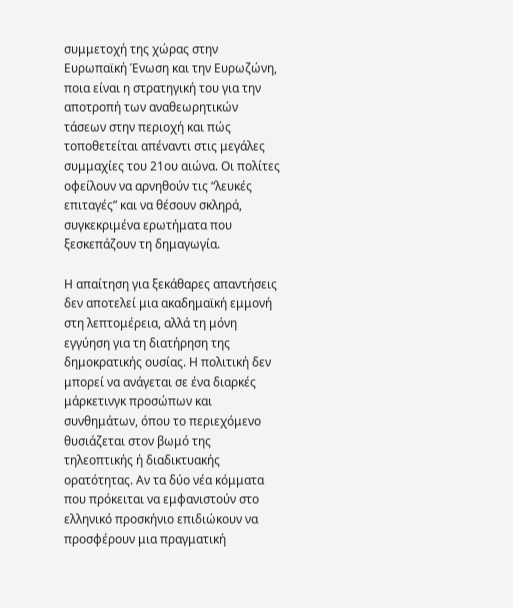συμμετοχή της χώρας στην Ευρωπαϊκή Ένωση και την Ευρωζώνη, ποια είναι η στρατηγική του για την αποτροπή των αναθεωρητικών τάσεων στην περιοχή και πώς τοποθετείται απέναντι στις μεγάλες συμμαχίες του 21ου αιώνα. Οι πολίτες οφείλουν να αρνηθούν τις “λευκές επιταγές” και να θέσουν σκληρά, συγκεκριμένα ερωτήματα που ξεσκεπάζουν τη δημαγωγία.

Η απαίτηση για ξεκάθαρες απαντήσεις δεν αποτελεί μια ακαδημαϊκή εμμονή στη λεπτομέρεια, αλλά τη μόνη εγγύηση για τη διατήρηση της δημοκρατικής ουσίας. Η πολιτική δεν μπορεί να ανάγεται σε ένα διαρκές μάρκετινγκ προσώπων και συνθημάτων, όπου το περιεχόμενο θυσιάζεται στον βωμό της τηλεοπτικής ή διαδικτυακής ορατότητας. Αν τα δύο νέα κόμματα που πρόκειται να εμφανιστούν στο ελληνικό προσκήνιο επιδιώκουν να προσφέρουν μια πραγματική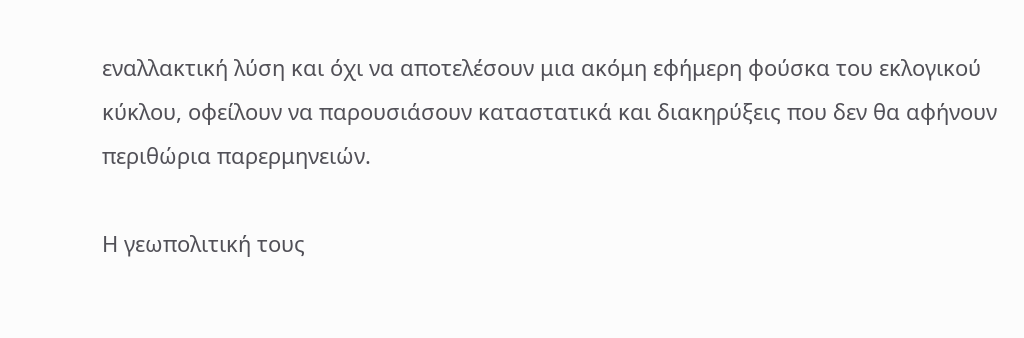εναλλακτική λύση και όχι να αποτελέσουν μια ακόμη εφήμερη φούσκα του εκλογικού κύκλου, οφείλουν να παρουσιάσουν καταστατικά και διακηρύξεις που δεν θα αφήνουν περιθώρια παρερμηνειών.

Η γεωπολιτική τους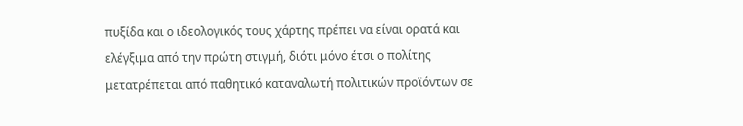πυξίδα και ο ιδεολογικός τους χάρτης πρέπει να είναι ορατά και ελέγξιμα από την πρώτη στιγμή, διότι μόνο έτσι ο πολίτης μετατρέπεται από παθητικό καταναλωτή πολιτικών προϊόντων σε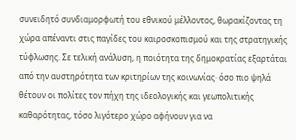συνειδητό συνδιαμορφωτή του εθνικού μέλλοντος, θωρακίζοντας τη χώρα απέναντι στις παγίδες του καιροσκοπισμού και της στρατηγικής τύφλωσης. Σε τελική ανάλυση, η ποιότητα της δημοκρατίας εξαρτάται από την αυστηρότητα των κριτηρίων της κοινωνίας· όσο πιο ψηλά θέτουν οι πολίτες τον πήχη της ιδεολογικής και γεωπολιτικής καθαρότητας, τόσο λιγότερο χώρο αφήνουν για να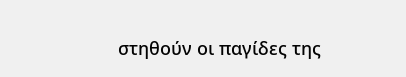στηθούν οι παγίδες της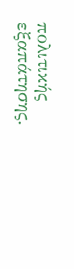πολιτικής εξαπάτησης.